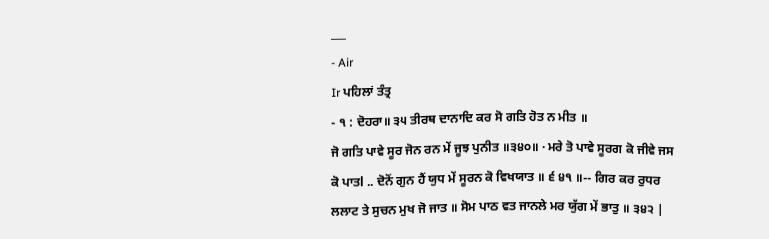___
- Air
Ir ਪਹਿਲਾਂ ਤੰਤ੍ਰ
- ੧ : ਦੋਹਰਾ॥ ੩੫ ਤੀਰਥ ਦਾਨਾਦਿ ਕਰ ਸੋ ਗਤਿ ਹੋਤ ਨ ਮੀਤ ॥
ਜੋ ਗਤਿ ਪਾਵੇ ਸੂਰ ਜੋਨ ਰਨ ਮੇਂ ਜੂਝ ਪੁਨੀਤ ॥੩੪੦॥ · ਮਰੇ ਤੋ ਪਾਵੇ ਸੂਰਗ ਕੋ ਜੀਵੇ ਜਸ ਕੋ ਪਾਤl .. ਦੋਨੋਂ ਗੁਨ ਹੈਂ ਯੁਧ ਮੇਂ ਸੂਰਨ ਕੋ ਵਿਖਯਾਤ ॥ ੬ ੪੧ ॥-- ਗਿਰ ਕਰ ਰੁਧਰ ਲਲਾਟ ਤੇ ਸੁਚਨ ਮੁਖ ਜੋ ਜਾਤ ॥ ਸੋਮ ਪਾਠ ਵਤ ਜਾਨਲੇ ਮਰ ਯੁੱਗ ਮੇਂ ਭਾਤੁ ॥ ੩੪੨ |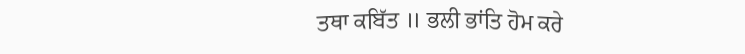ਤਥਾ ਕਬਿੱਤ ॥ ਭਲੀ ਭਾਂਤਿ ਹੋਮ ਕਰੇ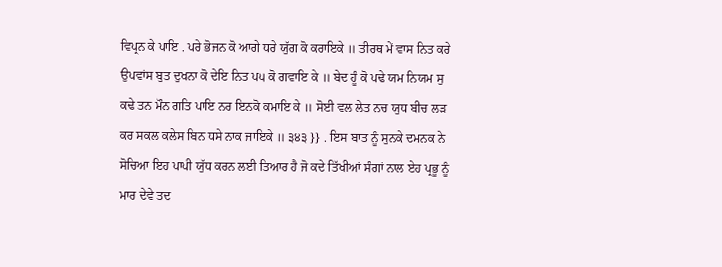ਵਿਪ੍ਰਨ ਕੇ ਪਾਇ . ਪਰੇ ਭੋਜਨ ਕੋ ਆਗੇ ਧਰੇ ਯੁੱਗ ਕੋ ਕਰਾਇਕੇ ॥ ਤੀਰਥ ਮੇਂ ਵਾਸ ਨਿਤ ਕਰੇ ਉਪਵਾਂਸ ਬੁਤ ਦੁਖਨਾ ਕੋ ਦੇਇ ਨਿਤ ਪ੫ ਕੋ ਗਵਾਇ ਕੇ ॥ ਬੇਦ ਹੂੰ ਕੋ ਪਢੇ ਯਮ ਨਿਯਮ ਸੁ ਕਢੇ ਤਨ ਮੌਨ ਗਤਿ ਪਾਇ ਨਰ ਇਨਕੋ ਕਮਾਇ ਕੇ ॥ ਸੋਈ ਵਲ ਲੇਤ ਨਚ ਯੁਧ ਬੀਚ ਲੜ ਕਰ ਸਕਲ ਕਲੇਸ ਬਿਨ ਧਸੇ ਨਾਕ ਜਾਇਕੇ ॥ ੩੪੩ }} . ਇਸ ਬਾਤ ਨੂੰ ਸੁਨਕੇ ਦਮਨਕ ਨੇ ਸੋਚਿਆ ਇਹ ਪਾਪੀ ਯੁੱਧ ਕਰਨ ਲਈ ਤਿਆਰ ਹੈ ਜੋ ਕਦੇ ਤਿੱਖੀਆਂ ਸੰਗਾਂ ਨਾਲ ਏਹ ਪ੍ਰਭੂ ਨੂੰ ਮਾਰ ਦੇਵੇ ਤਦ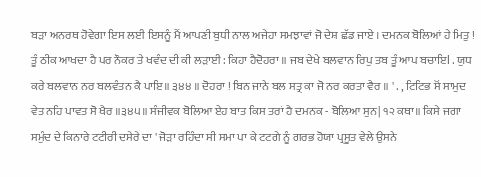ਬੜਾ ਅਨਰਥ ਹੋਵੇਗਾ ਇਸ ਲਈ ਇਸਨੂੰ ਮੈਂ ਆਪਣੀ ਬੁਧੀ ਨਾਲ ਅਜੇਹਾ ਸਮਝਾਵਾਂ ਜੋ ਦੇਸ਼ ਛੱਡ ਜਾਏ । ਦਮਨਕ ਬੋਲਿਆਂ ਹੇ ਮਿਤੁ ! ਤੂੰ ਠੀਕ ਆਖਦਾ ਹੈ ਪਰ ਨੌਕਰ ਤੇ ਖਵੰਦ ਦੀ ਕੀ ਲੜਾਈ : ਕਿਹਾ ਹੈਦੋਹਰਾ ॥ ਜਬ ਦੇਖੇ ਬਲਵਾਨ ਰਿਪੁ ਤਬ ਤੂੰ ਆਪ ਬਚਾਇl . ਯੁਧ ਕਰੇ ਬਲਵਾਨ ਨਰ ਬਲਵੰਤਨ ਕੈ ਪਾਇ॥ ੩੪੪ ॥ ਦੋਹਰਾ ! ਬਿਨ ਜਾਨੇ ਬਲ ਸਤ੍ਰ ਕਾ ਜੋ ਨਰ ਕਰਤਾ ਵੈਰ ॥ ' . , ਟਿਟਿਭ ਸੋਂ ਸਾਮੁਦ ਵੇਤ ਨਹਿ ਪਾਵਤ ਸੋ ਖੈਰ ॥੩੪੫॥ ਸੰਜੀਵਕ ਬੋਲਿਆ ਏਹ ਬਾਤ ਕਿਸ ਤਰਾਂ ਹੈ ਦਮਨਕ - ਬੋਲਿਆ ਸੁਨ| ੧੨ ਕਥਾ॥ ਕਿਸੇ ਜਗਾ ਸਮੁੰਦ ਦੇ ਕਿਨਾਰੇ ਟਟੀਰੀ ਦਸੇਰੇ ਦਾ ' ਜੋੜਾ ਰਹਿੰਦਾ ਸੀ ਸਮਾ ਪਾ ਕੇ ਟਟਗੇ ਨੂੰ ਗਰਭ ਹੋਯਾ ਪ੍ਰਸੂਤ ਵੇਲੇ ਉਸਨੇ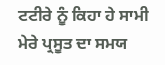ਟਟੀਰੇ ਨੂੰ ਕਿਹਾ ਹੇ ਸਾਮੀ ਮੇਰੇ ਪ੍ਰਸੂਤ ਦਾ ਸਮਯ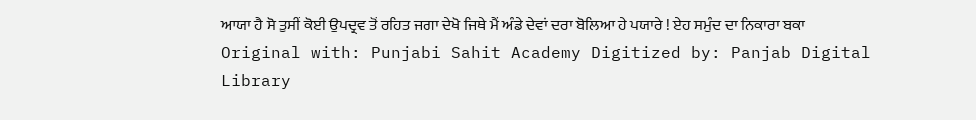ਆਯਾ ਹੈ ਸੋ ਤੁਸੀਂ ਕੋਈ ਉਪਦ੍ਰਵ ਤੋਂ ਰਹਿਤ ਜਗਾ ਦੇਖੋ ਜਿਥੇ ਮੈਂ ਅੰਡੇ ਦੇਵਾਂ ਦਰਾ ਬੋਲਿਆ ਹੇ ਪਯਾਰੇ ! ਏਹ ਸਮੁੰਦ ਦਾ ਨਿਕਾਰਾ ਬਕਾ Original with: Punjabi Sahit Academy Digitized by: Panjab Digital Library